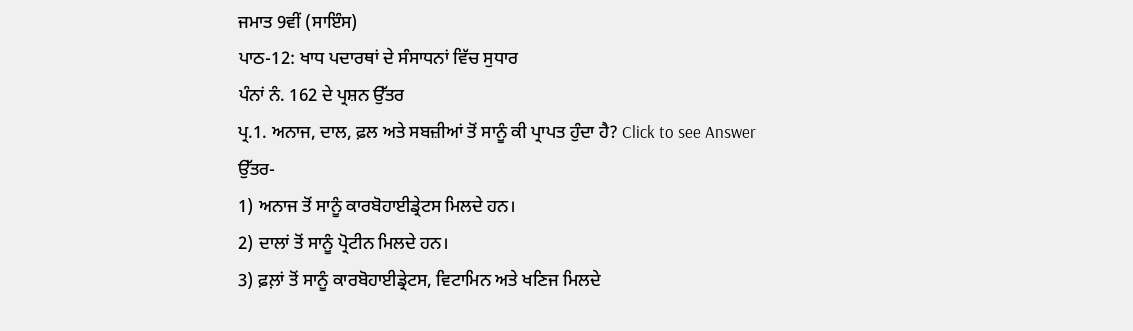ਜਮਾਤ 9ਵੀਂ (ਸਾਇੰਸ)
ਪਾਠ-12: ਖਾਧ ਪਦਾਰਥਾਂ ਦੇ ਸੰਸਾਧਨਾਂ ਵਿੱਚ ਸੁਧਾਰ
ਪੰਨਾਂ ਨੰ. 162 ਦੇ ਪ੍ਰਸ਼ਨ ਉੱਤਰ
ਪ੍ਰ.1. ਅਨਾਜ, ਦਾਲ, ਫ਼ਲ ਅਤੇ ਸਬਜ਼ੀਆਂ ਤੋਂ ਸਾਨੂੰ ਕੀ ਪ੍ਰਾਪਤ ਹੁੰਦਾ ਹੈ? Click to see Answer
ਉੱਤਰ-
1) ਅਨਾਜ ਤੋਂ ਸਾਨੂੰ ਕਾਰਬੋਹਾਈਡ੍ਰੇਟਸ ਮਿਲਦੇ ਹਨ।
2) ਦਾਲਾਂ ਤੋਂ ਸਾਨੂੰ ਪ੍ਰੋਟੀਨ ਮਿਲਦੇ ਹਨ।
3) ਫ਼ਲ਼ਾਂ ਤੋਂ ਸਾਨੂੰ ਕਾਰਬੋਹਾਈਡ੍ਰੇਟਸ, ਵਿਟਾਮਿਨ ਅਤੇ ਖਣਿਜ ਮਿਲਦੇ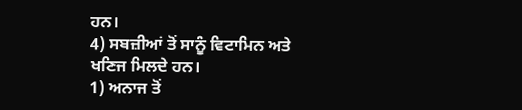ਹਨ।
4) ਸਬਜ਼ੀਆਂ ਤੋਂ ਸਾਨੂੰ ਵਿਟਾਮਿਨ ਅਤੇ ਖਣਿਜ ਮਿਲਦੇ ਹਨ।
1) ਅਨਾਜ ਤੋਂ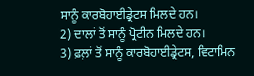ਸਾਨੂੰ ਕਾਰਬੋਹਾਈਡ੍ਰੇਟਸ ਮਿਲਦੇ ਹਨ।
2) ਦਾਲਾਂ ਤੋਂ ਸਾਨੂੰ ਪ੍ਰੋਟੀਨ ਮਿਲਦੇ ਹਨ।
3) ਫ਼ਲ਼ਾਂ ਤੋਂ ਸਾਨੂੰ ਕਾਰਬੋਹਾਈਡ੍ਰੇਟਸ, ਵਿਟਾਮਿਨ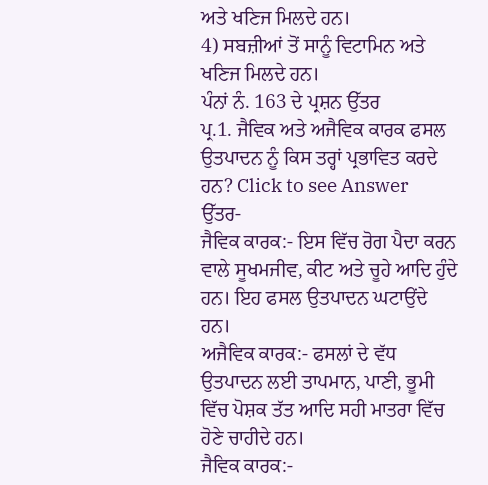ਅਤੇ ਖਣਿਜ ਮਿਲਦੇ ਹਨ।
4) ਸਬਜ਼ੀਆਂ ਤੋਂ ਸਾਨੂੰ ਵਿਟਾਮਿਨ ਅਤੇ ਖਣਿਜ ਮਿਲਦੇ ਹਨ।
ਪੰਨਾਂ ਨੰ. 163 ਦੇ ਪ੍ਰਸ਼ਨ ਉੱਤਰ
ਪ੍ਰ.1. ਜੈਵਿਕ ਅਤੇ ਅਜੈਵਿਕ ਕਾਰਕ ਫਸਲ ਉਤਪਾਦਨ ਨੂੰ ਕਿਸ ਤਰ੍ਹਾਂ ਪ੍ਰਭਾਵਿਤ ਕਰਦੇ ਹਨ? Click to see Answer
ਉੱਤਰ-
ਜੈਵਿਕ ਕਾਰਕ:- ਇਸ ਵਿੱਚ ਰੋਗ ਪੈਦਾ ਕਰਨ ਵਾਲੇ ਸੂਖਮਜੀਵ, ਕੀਟ ਅਤੇ ਚੂਹੇ ਆਦਿ ਹੁੰਦੇ ਹਨ। ਇਹ ਫਸਲ ਉਤਪਾਦਨ ਘਟਾਉਂਦੇ ਹਨ।
ਅਜੈਵਿਕ ਕਾਰਕ:- ਫਸਲਾਂ ਦੇ ਵੱਧ ਉਤਪਾਦਨ ਲਈ ਤਾਪਮਾਨ, ਪਾਣੀ, ਭੂਮੀ ਵਿੱਚ ਪੋਸ਼ਕ ਤੱਤ ਆਦਿ ਸਹੀ ਮਾਤਰਾ ਵਿੱਚ ਹੋਣੇ ਚਾਹੀਦੇ ਹਨ।
ਜੈਵਿਕ ਕਾਰਕ:-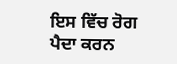ਇਸ ਵਿੱਚ ਰੋਗ ਪੈਦਾ ਕਰਨ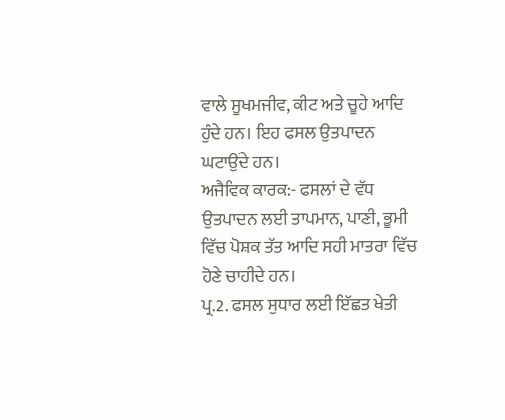ਵਾਲੇ ਸੂਖਮਜੀਵ, ਕੀਟ ਅਤੇ ਚੂਹੇ ਆਦਿ ਹੁੰਦੇ ਹਨ। ਇਹ ਫਸਲ ਉਤਪਾਦਨ ਘਟਾਉਂਦੇ ਹਨ।
ਅਜੈਵਿਕ ਕਾਰਕ:- ਫਸਲਾਂ ਦੇ ਵੱਧ ਉਤਪਾਦਨ ਲਈ ਤਾਪਮਾਨ, ਪਾਣੀ, ਭੂਮੀ ਵਿੱਚ ਪੋਸ਼ਕ ਤੱਤ ਆਦਿ ਸਹੀ ਮਾਤਰਾ ਵਿੱਚ ਹੋਣੇ ਚਾਹੀਦੇ ਹਨ।
ਪ੍ਰ.2. ਫਸਲ ਸੁਧਾਰ ਲਈ ਇੱਛਤ ਖੇਤੀ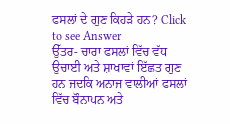ਫਸਲਾਂ ਦੇ ਗੁਣ ਕਿਹੜੇ ਹਨ? Click to see Answer
ਉੱਤਰ- ਚਾਰਾ ਫਸਲਾਂ ਵਿੱਚ ਵੱਧ ਉਚਾਈ ਅਤੇ ਸ਼ਾਖਾਵਾਂ ਇੱਛਤ ਗੁਣ ਹਨ ਜਦਕਿ ਅਨਾਜ ਵਾਲੀਆਂ ਫਸਲਾਂ ਵਿੱਚ ਬੌਨਾਪਨ ਅਤੇ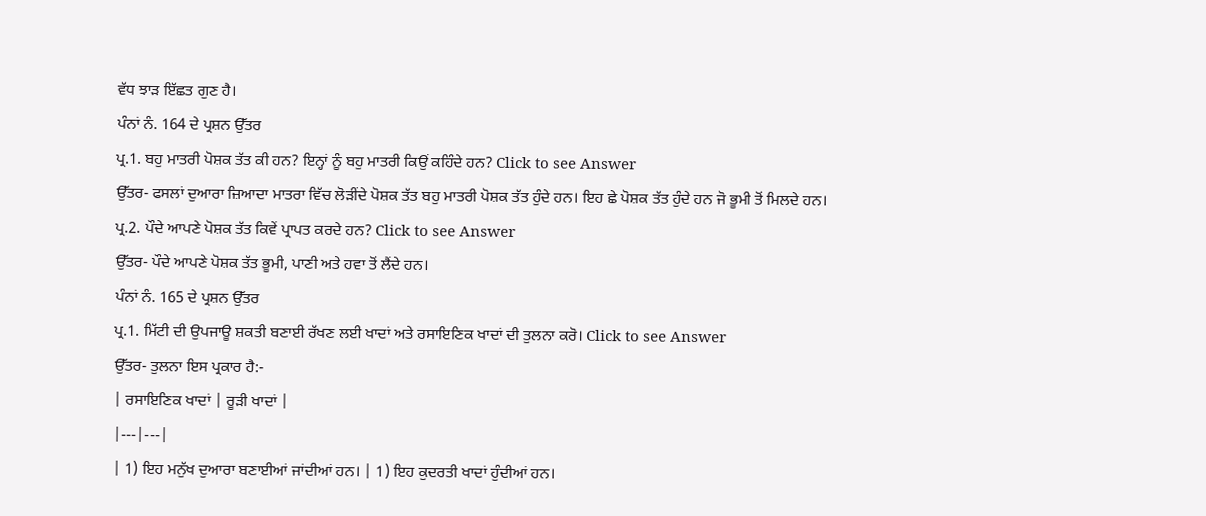ਵੱਧ ਝਾੜ ਇੱਛਤ ਗੁਣ ਹੈ।
ਪੰਨਾਂ ਨੰ. 164 ਦੇ ਪ੍ਰਸ਼ਨ ਉੱਤਰ
ਪ੍ਰ.1. ਬਹੁ ਮਾਤਰੀ ਪੋਸ਼ਕ ਤੱਤ ਕੀ ਹਨ? ਇਨ੍ਹਾਂ ਨੂੰ ਬਹੁ ਮਾਤਰੀ ਕਿਉਂ ਕਹਿੰਦੇ ਹਨ? Click to see Answer
ਉੱਤਰ- ਫਸਲਾਂ ਦੁਆਰਾ ਜ਼ਿਆਦਾ ਮਾਤਰਾ ਵਿੱਚ ਲੋੜੀਂਦੇ ਪੋਸ਼ਕ ਤੱਤ ਬਹੁ ਮਾਤਰੀ ਪੋਸ਼ਕ ਤੱਤ ਹੁੰਦੇ ਹਨ। ਇਹ ਛੇ ਪੋਸ਼ਕ ਤੱਤ ਹੁੰਦੇ ਹਨ ਜੋ ਭੂਮੀ ਤੋਂ ਮਿਲਦੇ ਹਨ।
ਪ੍ਰ.2. ਪੌਦੇ ਆਪਣੇ ਪੋਸ਼ਕ ਤੱਤ ਕਿਵੇਂ ਪ੍ਰਾਪਤ ਕਰਦੇ ਹਨ? Click to see Answer
ਉੱਤਰ- ਪੌਦੇ ਆਪਣੇ ਪੋਸ਼ਕ ਤੱਤ ਭੂਮੀ, ਪਾਣੀ ਅਤੇ ਹਵਾ ਤੋਂ ਲੈਂਦੇ ਹਨ।
ਪੰਨਾਂ ਨੰ. 165 ਦੇ ਪ੍ਰਸ਼ਨ ਉੱਤਰ
ਪ੍ਰ.1. ਮਿੱਟੀ ਦੀ ਉਪਜਾਊ ਸ਼ਕਤੀ ਬਣਾਈ ਰੱਖਣ ਲਈ ਖਾਦਾਂ ਅਤੇ ਰਸਾਇਣਿਕ ਖਾਦਾਂ ਦੀ ਤੁਲਨਾ ਕਰੋ। Click to see Answer
ਉੱਤਰ- ਤੁਲਨਾ ਇਸ ਪ੍ਰਕਾਰ ਹੈ:-
| ਰਸਾਇਣਿਕ ਖਾਦਾਂ | ਰੂੜੀ ਖਾਦਾਂ |
|---|---|
| 1) ਇਹ ਮਨੁੱਖ ਦੁਆਰਾ ਬਣਾਈਆਂ ਜਾਂਦੀਆਂ ਹਨ। | 1) ਇਹ ਕੁਦਰਤੀ ਖਾਦਾਂ ਹੁੰਦੀਆਂ ਹਨ।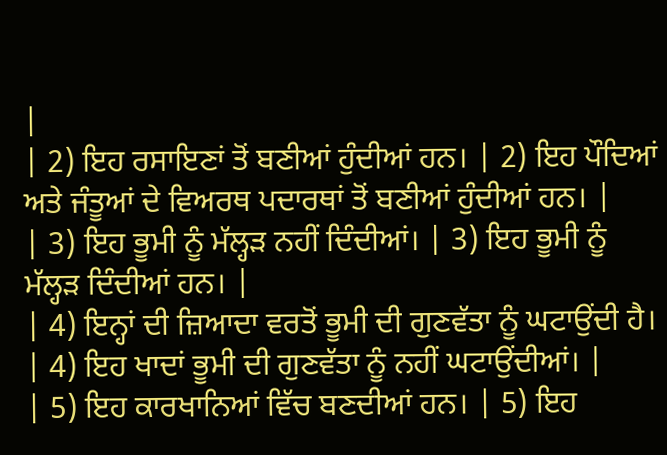|
| 2) ਇਹ ਰਸਾਇਣਾਂ ਤੋਂ ਬਣੀਆਂ ਹੁੰਦੀਆਂ ਹਨ। | 2) ਇਹ ਪੌਦਿਆਂ ਅਤੇ ਜੰਤੂਆਂ ਦੇ ਵਿਅਰਥ ਪਦਾਰਥਾਂ ਤੋਂ ਬਣੀਆਂ ਹੁੰਦੀਆਂ ਹਨ। |
| 3) ਇਹ ਭੂਮੀ ਨੂੰ ਮੱਲ੍ਹੜ ਨਹੀਂ ਦਿੰਦੀਆਂ। | 3) ਇਹ ਭੂਮੀ ਨੂੰ ਮੱਲ੍ਹੜ ਦਿੰਦੀਆਂ ਹਨ। |
| 4) ਇਨ੍ਹਾਂ ਦੀ ਜ਼ਿਆਦਾ ਵਰਤੋਂ ਭੂਮੀ ਦੀ ਗੁਣਵੱਤਾ ਨੂੰ ਘਟਾਉਂਦੀ ਹੈ। | 4) ਇਹ ਖਾਦਾਂ ਭੂਮੀ ਦੀ ਗੁਣਵੱਤਾ ਨੂੰ ਨਹੀਂ ਘਟਾਉਂਦੀਆਂ। |
| 5) ਇਹ ਕਾਰਖਾਨਿਆਂ ਵਿੱਚ ਬਣਦੀਆਂ ਹਨ। | 5) ਇਹ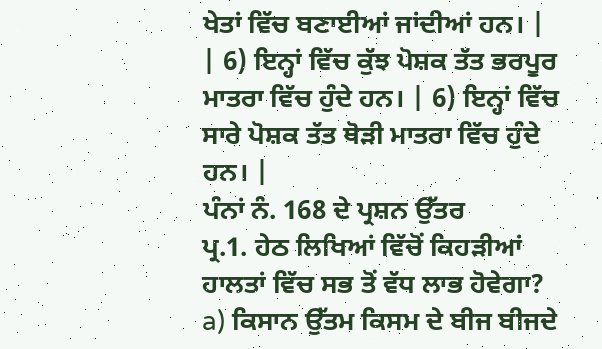ਖੇਤਾਂ ਵਿੱਚ ਬਣਾਈਆਂ ਜਾਂਦੀਆਂ ਹਨ। |
| 6) ਇਨ੍ਹਾਂ ਵਿੱਚ ਕੁੱਝ ਪੋਸ਼ਕ ਤੱਤ ਭਰਪੂਰ ਮਾਤਰਾ ਵਿੱਚ ਹੁੰਦੇ ਹਨ। | 6) ਇਨ੍ਹਾਂ ਵਿੱਚ ਸਾਰੇ ਪੋਸ਼ਕ ਤੱਤ ਥੋੜੀ ਮਾਤਰਾ ਵਿੱਚ ਹੁੰਦੇ ਹਨ। |
ਪੰਨਾਂ ਨੰ. 168 ਦੇ ਪ੍ਰਸ਼ਨ ਉੱਤਰ
ਪ੍ਰ.1. ਹੇਠ ਲਿਖਿਆਂ ਵਿੱਚੋਂ ਕਿਹੜੀਆਂ ਹਾਲਤਾਂ ਵਿੱਚ ਸਭ ਤੋਂ ਵੱਧ ਲਾਭ ਹੋਵੇਗਾ?
a) ਕਿਸਾਨ ਉੱਤਮ ਕਿਸਮ ਦੇ ਬੀਜ ਬੀਜਦੇ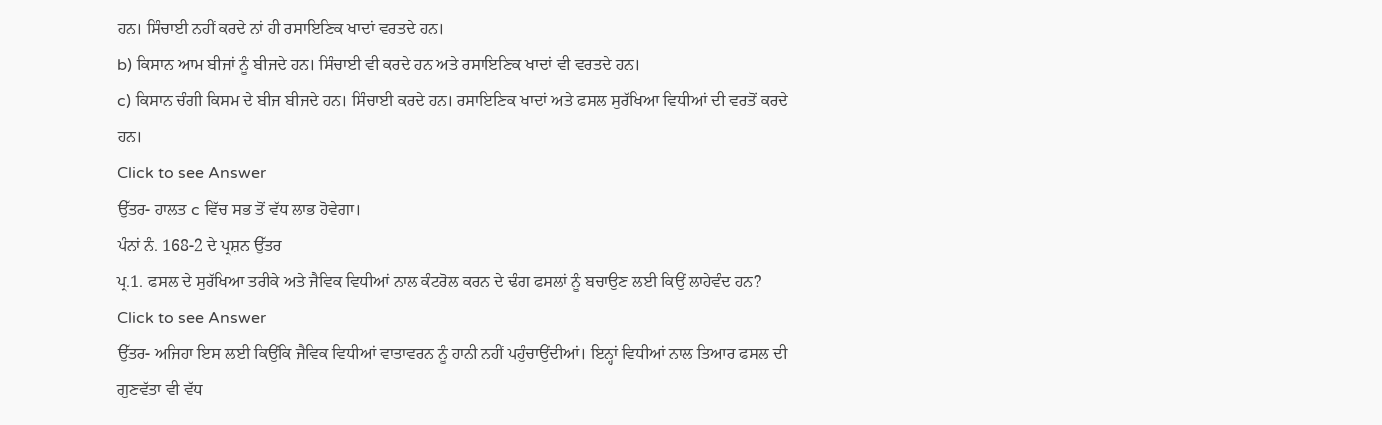ਹਨ। ਸਿੰਚਾਈ ਨਹੀਂ ਕਰਦੇ ਨਾਂ ਹੀ ਰਸਾਇਣਿਕ ਖਾਦਾਂ ਵਰਤਦੇ ਹਨ।
b) ਕਿਸਾਨ ਆਮ ਬੀਜਾਂ ਨੂੰ ਬੀਜਦੇ ਹਨ। ਸਿੰਚਾਈ ਵੀ ਕਰਦੇ ਹਨ ਅਤੇ ਰਸਾਇਣਿਕ ਖਾਦਾਂ ਵੀ ਵਰਤਦੇ ਹਨ।
c) ਕਿਸਾਨ ਚੰਗੀ ਕਿਸਮ ਦੇ ਬੀਜ ਬੀਜਦੇ ਹਨ। ਸਿੰਚਾਈ ਕਰਦੇ ਹਨ। ਰਸਾਇਣਿਕ ਖਾਦਾਂ ਅਤੇ ਫਸਲ ਸੁਰੱਖਿਆ ਵਿਧੀਆਂ ਦੀ ਵਰਤੋਂ ਕਰਦੇ ਹਨ।
Click to see Answer
ਉੱਤਰ- ਹਾਲਤ c ਵਿੱਚ ਸਭ ਤੋਂ ਵੱਧ ਲਾਭ ਹੋਵੇਗਾ।
ਪੰਨਾਂ ਨੰ. 168-2 ਦੇ ਪ੍ਰਸ਼ਨ ਉੱਤਰ
ਪ੍ਰ.1. ਫਸਲ ਦੇ ਸੁਰੱਖਿਆ ਤਰੀਕੇ ਅਤੇ ਜੈਵਿਕ ਵਿਧੀਆਂ ਨਾਲ ਕੰਟਰੋਲ ਕਰਨ ਦੇ ਢੰਗ ਫਸਲਾਂ ਨੂੰ ਬਚਾਉਣ ਲਈ ਕਿਉਂ ਲਾਹੇਵੰਦ ਹਨ? Click to see Answer
ਉੱਤਰ- ਅਜਿਹਾ ਇਸ ਲਈ ਕਿਉਂਕਿ ਜੈਵਿਕ ਵਿਧੀਆਂ ਵਾਤਾਵਰਨ ਨੂੰ ਹਾਨੀ ਨਹੀਂ ਪਹੁੰਚਾਉਂਦੀਆਂ। ਇਨ੍ਹਾਂ ਵਿਧੀਆਂ ਨਾਲ ਤਿਆਰ ਫਸਲ ਦੀ ਗੁਣਵੱਤਾ ਵੀ ਵੱਧ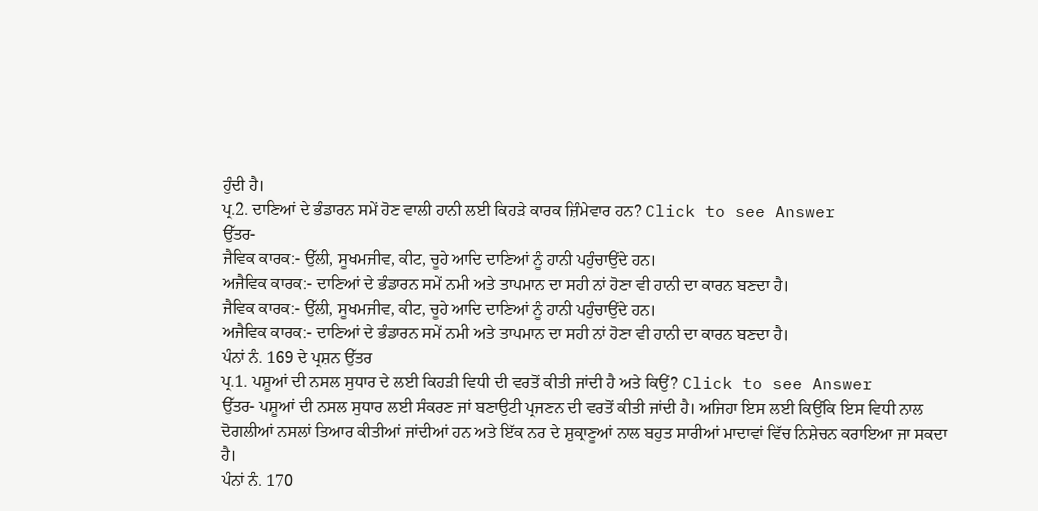ਹੁੰਦੀ ਹੈ।
ਪ੍ਰ.2. ਦਾਣਿਆਂ ਦੇ ਭੰਡਾਰਨ ਸਮੇਂ ਹੋਣ ਵਾਲੀ ਹਾਨੀ ਲਈ ਕਿਹੜੇ ਕਾਰਕ ਜ਼ਿੰਮੇਵਾਰ ਹਨ? Click to see Answer
ਉੱਤਰ-
ਜੈਵਿਕ ਕਾਰਕ:- ਉੱਲੀ, ਸੂਖਮਜੀਵ, ਕੀਟ, ਚੂਹੇ ਆਦਿ ਦਾਣਿਆਂ ਨੂੰ ਹਾਨੀ ਪਹੁੰਚਾਉਂਦੇ ਹਨ।
ਅਜੈਵਿਕ ਕਾਰਕ:- ਦਾਣਿਆਂ ਦੇ ਭੰਡਾਰਨ ਸਮੇਂ ਨਮੀ ਅਤੇ ਤਾਪਮਾਨ ਦਾ ਸਹੀ ਨਾਂ ਹੋਣਾ ਵੀ ਹਾਨੀ ਦਾ ਕਾਰਨ ਬਣਦਾ ਹੈ।
ਜੈਵਿਕ ਕਾਰਕ:- ਉੱਲੀ, ਸੂਖਮਜੀਵ, ਕੀਟ, ਚੂਹੇ ਆਦਿ ਦਾਣਿਆਂ ਨੂੰ ਹਾਨੀ ਪਹੁੰਚਾਉਂਦੇ ਹਨ।
ਅਜੈਵਿਕ ਕਾਰਕ:- ਦਾਣਿਆਂ ਦੇ ਭੰਡਾਰਨ ਸਮੇਂ ਨਮੀ ਅਤੇ ਤਾਪਮਾਨ ਦਾ ਸਹੀ ਨਾਂ ਹੋਣਾ ਵੀ ਹਾਨੀ ਦਾ ਕਾਰਨ ਬਣਦਾ ਹੈ।
ਪੰਨਾਂ ਨੰ. 169 ਦੇ ਪ੍ਰਸ਼ਨ ਉੱਤਰ
ਪ੍ਰ.1. ਪਸ਼ੂਆਂ ਦੀ ਨਸਲ ਸੁਧਾਰ ਦੇ ਲਈ ਕਿਹੜੀ ਵਿਧੀ ਦੀ ਵਰਤੋਂ ਕੀਤੀ ਜਾਂਦੀ ਹੈ ਅਤੇ ਕਿਉਂ? Click to see Answer
ਉੱਤਰ- ਪਸ਼ੂਆਂ ਦੀ ਨਸਲ ਸੁਧਾਰ ਲਈ ਸੰਕਰਣ ਜਾਂ ਬਣਾਉਟੀ ਪ੍ਰਜਣਨ ਦੀ ਵਰਤੋਂ ਕੀਤੀ ਜਾਂਦੀ ਹੈ। ਅਜਿਹਾ ਇਸ ਲਈ ਕਿਉਂਕਿ ਇਸ ਵਿਧੀ ਨਾਲ ਦੋਗਲੀਆਂ ਨਸਲਾਂ ਤਿਆਰ ਕੀਤੀਆਂ ਜਾਂਦੀਆਂ ਹਨ ਅਤੇ ਇੱਕ ਨਰ ਦੇ ਸ਼ੁਕ੍ਰਾਣੂਆਂ ਨਾਲ ਬਹੁਤ ਸਾਰੀਆਂ ਮਾਦਾਵਾਂ ਵਿੱਚ ਨਿਸ਼ੇਚਨ ਕਰਾਇਆ ਜਾ ਸਕਦਾ ਹੈ।
ਪੰਨਾਂ ਨੰ. 170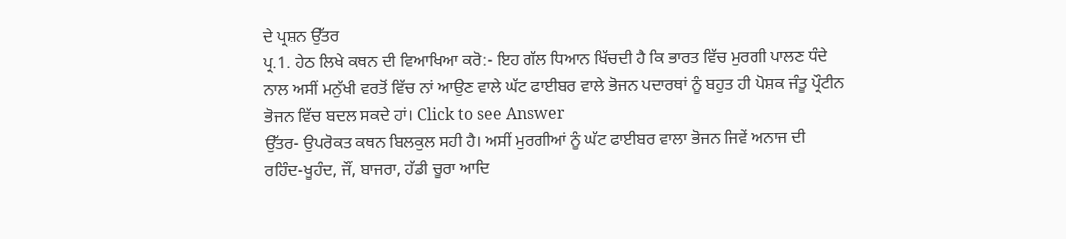ਦੇ ਪ੍ਰਸ਼ਨ ਉੱਤਰ
ਪ੍ਰ.1. ਹੇਠ ਲਿਖੇ ਕਥਨ ਦੀ ਵਿਆਖਿਆ ਕਰੋ:- ਇਹ ਗੱਲ ਧਿਆਨ ਖਿੱਚਦੀ ਹੈ ਕਿ ਭਾਰਤ ਵਿੱਚ ਮੁਰਗੀ ਪਾਲਣ ਧੰਦੇ ਨਾਲ ਅਸੀਂ ਮਨੁੱਖੀ ਵਰਤੋਂ ਵਿੱਚ ਨਾਂ ਆਉਣ ਵਾਲੇ ਘੱਟ ਫਾਈਬਰ ਵਾਲੇ ਭੋਜਨ ਪਦਾਰਥਾਂ ਨੂੰ ਬਹੁਤ ਹੀ ਪੋਸ਼ਕ ਜੰਤੂ ਪ੍ਰੌਟੀਨ ਭੋਜਨ ਵਿੱਚ ਬਦਲ ਸਕਦੇ ਹਾਂ। Click to see Answer
ਉੱਤਰ- ਉਪਰੋਕਤ ਕਥਨ ਬਿਲਕੁਲ ਸਹੀ ਹੈ। ਅਸੀਂ ਮੁਰਗੀਆਂ ਨੂੰ ਘੱਟ ਫਾਈਬਰ ਵਾਲਾ ਭੋਜਨ ਜਿਵੇਂ ਅਨਾਜ ਦੀ ਰਹਿੰਦ-ਖੂਹੰਦ, ਜੌਂ, ਬਾਜਰਾ, ਹੱਡੀ ਚੂਰਾ ਆਦਿ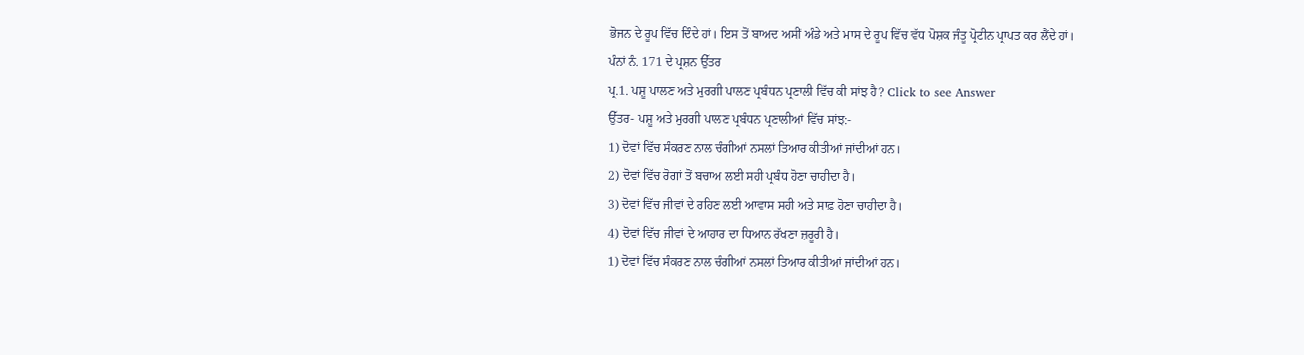ਭੋਜਨ ਦੇ ਰੂਪ ਵਿੱਚ ਦਿੰਦੇ ਹਾਂ। ਇਸ ਤੋਂ ਬਾਅਦ ਅਸੀਂ ਅੰਡੇ ਅਤੇ ਮਾਸ ਦੇ ਰੂਪ ਵਿੱਚ ਵੱਧ ਪੋਸ਼ਕ ਜੰਤੂ ਪ੍ਰੋਟੀਨ ਪ੍ਰਾਪਤ ਕਰ ਲੈਂਦੇ ਹਾਂ।
ਪੰਨਾਂ ਨੰ. 171 ਦੇ ਪ੍ਰਸ਼ਨ ਉੱਤਰ
ਪ੍ਰ.1. ਪਸ਼ੂ ਪਾਲਣ ਅਤੇ ਮੁਰਗੀ ਪਾਲਣ ਪ੍ਰਬੰਧਨ ਪ੍ਰਣਾਲੀ ਵਿੱਚ ਕੀ ਸਾਂਝ ਹੈ? Click to see Answer
ਉੱਤਰ- ਪਸ਼ੂ ਅਤੇ ਮੁਰਗੀ ਪਾਲਣ ਪ੍ਰਬੰਧਨ ਪ੍ਰਣਾਲੀਆਂ ਵਿੱਚ ਸਾਂਝ:-
1) ਦੋਵਾਂ ਵਿੱਚ ਸੰਕਰਣ ਨਾਲ ਚੰਗੀਆਂ ਨਸਲਾਂ ਤਿਆਰ ਕੀਤੀਆਂ ਜਾਂਦੀਆਂ ਹਨ।
2) ਦੋਵਾਂ ਵਿੱਚ ਰੋਗਾਂ ਤੋਂ ਬਚਾਅ ਲਈ ਸਹੀ ਪ੍ਰਬੰਧ ਹੋਣਾ ਚਾਹੀਦਾ ਹੈ।
3) ਦੋਵਾਂ ਵਿੱਚ ਜੀਵਾਂ ਦੇ ਰਹਿਣ ਲਈ ਆਵਾਸ ਸਹੀ ਅਤੇ ਸਾਫ਼ ਹੋਣਾ ਚਾਹੀਦਾ ਹੈ।
4) ਦੋਵਾਂ ਵਿੱਚ ਜੀਵਾਂ ਦੇ ਆਹਾਰ ਦਾ ਧਿਆਨ ਰੱਖਣਾ ਜ਼ਰੂਰੀ ਹੈ।
1) ਦੋਵਾਂ ਵਿੱਚ ਸੰਕਰਣ ਨਾਲ ਚੰਗੀਆਂ ਨਸਲਾਂ ਤਿਆਰ ਕੀਤੀਆਂ ਜਾਂਦੀਆਂ ਹਨ।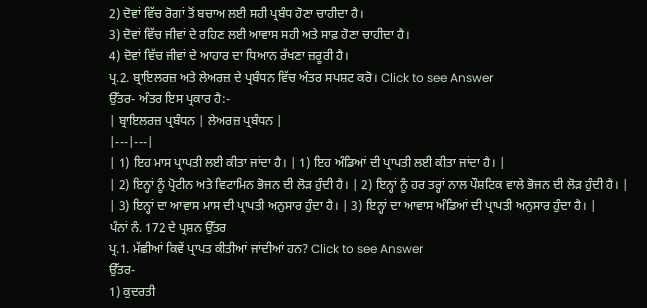2) ਦੋਵਾਂ ਵਿੱਚ ਰੋਗਾਂ ਤੋਂ ਬਚਾਅ ਲਈ ਸਹੀ ਪ੍ਰਬੰਧ ਹੋਣਾ ਚਾਹੀਦਾ ਹੈ।
3) ਦੋਵਾਂ ਵਿੱਚ ਜੀਵਾਂ ਦੇ ਰਹਿਣ ਲਈ ਆਵਾਸ ਸਹੀ ਅਤੇ ਸਾਫ਼ ਹੋਣਾ ਚਾਹੀਦਾ ਹੈ।
4) ਦੋਵਾਂ ਵਿੱਚ ਜੀਵਾਂ ਦੇ ਆਹਾਰ ਦਾ ਧਿਆਨ ਰੱਖਣਾ ਜ਼ਰੂਰੀ ਹੈ।
ਪ੍ਰ.2. ਬ੍ਰਾਇਲਰਜ਼ ਅਤੇ ਲੇਅਰਜ਼ ਦੇ ਪ੍ਰਬੰਧਨ ਵਿੱਚ ਅੰਤਰ ਸਪਸ਼ਟ ਕਰੋ। Click to see Answer
ਉੱਤਰ- ਅੰਤਰ ਇਸ ਪ੍ਰਕਾਰ ਹੈ:-
| ਬ੍ਰਾਇਲਰਜ਼ ਪ੍ਰਬੰਧਨ | ਲੇਅਰਜ਼ ਪ੍ਰਬੰਧਨ |
|---|---|
| 1) ਇਹ ਮਾਸ ਪ੍ਰਾਪਤੀ ਲਈ ਕੀਤਾ ਜਾਂਦਾ ਹੈ। | 1) ਇਹ ਅੰਡਿਆਂ ਦੀ ਪ੍ਰਾਪਤੀ ਲਈ ਕੀਤਾ ਜਾਂਦਾ ਹੈ। |
| 2) ਇਨ੍ਹਾਂ ਨੂੰ ਪ੍ਰੋਟੀਨ ਅਤੇ ਵਿਟਾਮਿਨ ਭੋਜਨ ਦੀ ਲੋੜ ਹੁੰਦੀ ਹੈ। | 2) ਇਨ੍ਹਾਂ ਨੂੰ ਹਰ ਤਰ੍ਹਾਂ ਨਾਲ ਪੌਸ਼ਟਿਕ ਵਾਲੇ ਭੋਜਨ ਦੀ ਲੋੜ ਹੁੰਦੀ ਹੈ। |
| 3) ਇਨ੍ਹਾਂ ਦਾ ਆਵਾਸ ਮਾਸ ਦੀ ਪ੍ਰਾਪਤੀ ਅਨੁਸਾਰ ਹੁੰਦਾ ਹੈ। | 3) ਇਨ੍ਹਾਂ ਦਾ ਆਵਾਸ ਅੰਡਿਆਂ ਦੀ ਪ੍ਰਾਪਤੀ ਅਨੁਸਾਰ ਹੁੰਦਾ ਹੈ। |
ਪੰਨਾਂ ਨੰ. 172 ਦੇ ਪ੍ਰਸ਼ਨ ਉੱਤਰ
ਪ੍ਰ.1. ਮੱਛੀਆਂ ਕਿਵੇਂ ਪ੍ਰਾਪਤ ਕੀਤੀਆਂ ਜਾਂਦੀਆਂ ਹਨ? Click to see Answer
ਉੱਤਰ-
1) ਕੁਦਰਤੀ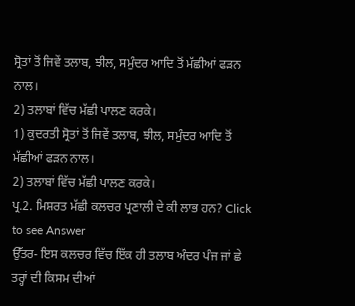ਸ੍ਰੋਤਾਂ ਤੋਂ ਜਿਵੇਂ ਤਲਾਬ, ਝੀਲ, ਸਮੁੰਦਰ ਆਦਿ ਤੋਂ ਮੱਛੀਆਂ ਫੜਨ ਨਾਲ।
2) ਤਲਾਬਾਂ ਵਿੱਚ ਮੱਛੀ ਪਾਲਣ ਕਰਕੇ।
1) ਕੁਦਰਤੀ ਸ੍ਰੋਤਾਂ ਤੋਂ ਜਿਵੇਂ ਤਲਾਬ, ਝੀਲ, ਸਮੁੰਦਰ ਆਦਿ ਤੋਂ ਮੱਛੀਆਂ ਫੜਨ ਨਾਲ।
2) ਤਲਾਬਾਂ ਵਿੱਚ ਮੱਛੀ ਪਾਲਣ ਕਰਕੇ।
ਪ੍ਰ.2. ਮਿਸ਼ਰਤ ਮੱਛੀ ਕਲਚਰ ਪ੍ਰਣਾਲੀ ਦੇ ਕੀ ਲਾਭ ਹਨ? Click to see Answer
ਉੱਤਰ- ਇਸ ਕਲਚਰ ਵਿੱਚ ਇੱਕ ਹੀ ਤਲਾਬ ਅੰਦਰ ਪੰਜ ਜਾਂ ਛੇ ਤਰ੍ਹਾਂ ਦੀ ਕਿਸਮ ਦੀਆਂ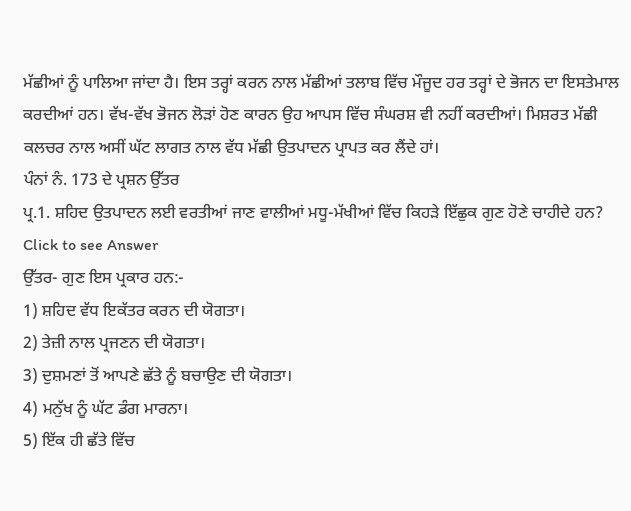ਮੱਛੀਆਂ ਨੂੰ ਪਾਲਿਆ ਜਾਂਦਾ ਹੈ। ਇਸ ਤਰ੍ਹਾਂ ਕਰਨ ਨਾਲ ਮੱਛੀਆਂ ਤਲਾਬ ਵਿੱਚ ਮੌਜੂਦ ਹਰ ਤਰ੍ਹਾਂ ਦੇ ਭੋਜਨ ਦਾ ਇਸਤੇਮਾਲ ਕਰਦੀਆਂ ਹਨ। ਵੱਖ-ਵੱਖ ਭੋਜਨ ਲੋੜਾਂ ਹੋਣ ਕਾਰਨ ਉਹ ਆਪਸ ਵਿੱਚ ਸੰਘਰਸ਼ ਵੀ ਨਹੀਂ ਕਰਦੀਆਂ। ਮਿਸ਼ਰਤ ਮੱਛੀ ਕਲਚਰ ਨਾਲ ਅਸੀਂ ਘੱਟ ਲਾਗਤ ਨਾਲ ਵੱਧ ਮੱਛੀ ਉਤਪਾਦਨ ਪ੍ਰਾਪਤ ਕਰ ਲੈਂਦੇ ਹਾਂ।
ਪੰਨਾਂ ਨੰ. 173 ਦੇ ਪ੍ਰਸ਼ਨ ਉੱਤਰ
ਪ੍ਰ.1. ਸ਼ਹਿਦ ਉਤਪਾਦਨ ਲਈ ਵਰਤੀਆਂ ਜਾਣ ਵਾਲੀਆਂ ਮਧੂ-ਮੱਖੀਆਂ ਵਿੱਚ ਕਿਹੜੇ ਇੱਛੁਕ ਗੁਣ ਹੋਣੇ ਚਾਹੀਦੇ ਹਨ? Click to see Answer
ਉੱਤਰ- ਗੁਣ ਇਸ ਪ੍ਰਕਾਰ ਹਨ:-
1) ਸ਼ਹਿਦ ਵੱਧ ਇਕੱਤਰ ਕਰਨ ਦੀ ਯੋਗਤਾ।
2) ਤੇਜ਼ੀ ਨਾਲ ਪ੍ਰਜਣਨ ਦੀ ਯੋਗਤਾ।
3) ਦੁਸ਼ਮਣਾਂ ਤੋਂ ਆਪਣੇ ਛੱਤੇ ਨੂੰ ਬਚਾਉਣ ਦੀ ਯੋਗਤਾ।
4) ਮਨੁੱਖ ਨੂੰ ਘੱਟ ਡੰਗ ਮਾਰਨਾ।
5) ਇੱਕ ਹੀ ਛੱਤੇ ਵਿੱਚ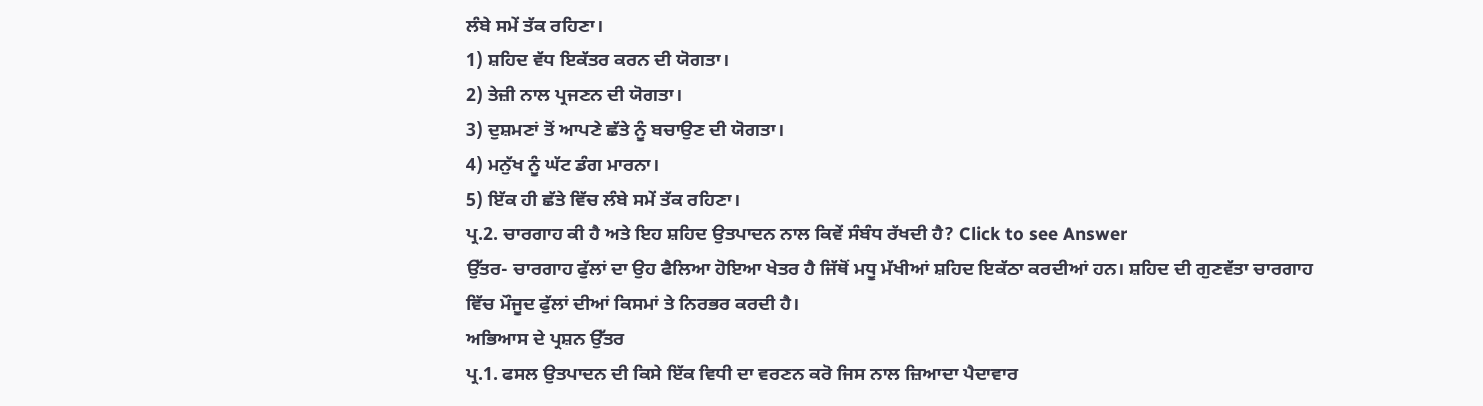ਲੰਬੇ ਸਮੇਂ ਤੱਕ ਰਹਿਣਾ।
1) ਸ਼ਹਿਦ ਵੱਧ ਇਕੱਤਰ ਕਰਨ ਦੀ ਯੋਗਤਾ।
2) ਤੇਜ਼ੀ ਨਾਲ ਪ੍ਰਜਣਨ ਦੀ ਯੋਗਤਾ।
3) ਦੁਸ਼ਮਣਾਂ ਤੋਂ ਆਪਣੇ ਛੱਤੇ ਨੂੰ ਬਚਾਉਣ ਦੀ ਯੋਗਤਾ।
4) ਮਨੁੱਖ ਨੂੰ ਘੱਟ ਡੰਗ ਮਾਰਨਾ।
5) ਇੱਕ ਹੀ ਛੱਤੇ ਵਿੱਚ ਲੰਬੇ ਸਮੇਂ ਤੱਕ ਰਹਿਣਾ।
ਪ੍ਰ.2. ਚਾਰਗਾਹ ਕੀ ਹੈ ਅਤੇ ਇਹ ਸ਼ਹਿਦ ਉਤਪਾਦਨ ਨਾਲ ਕਿਵੇਂ ਸੰਬੰਧ ਰੱਖਦੀ ਹੈ? Click to see Answer
ਉੱਤਰ- ਚਾਰਗਾਹ ਫੁੱਲਾਂ ਦਾ ਉਹ ਫੈਲਿਆ ਹੋਇਆ ਖੇਤਰ ਹੈ ਜਿੱਥੋਂ ਮਧੂ ਮੱਖੀਆਂ ਸ਼ਹਿਦ ਇਕੱਠਾ ਕਰਦੀਆਂ ਹਨ। ਸ਼ਹਿਦ ਦੀ ਗੁਣਵੱਤਾ ਚਾਰਗਾਹ ਵਿੱਚ ਮੌਜੂਦ ਫੁੱਲਾਂ ਦੀਆਂ ਕਿਸਮਾਂ ਤੇ ਨਿਰਭਰ ਕਰਦੀ ਹੈ।
ਅਭਿਆਸ ਦੇ ਪ੍ਰਸ਼ਨ ਉੱਤਰ
ਪ੍ਰ.1. ਫਸਲ ਉਤਪਾਦਨ ਦੀ ਕਿਸੇ ਇੱਕ ਵਿਧੀ ਦਾ ਵਰਣਨ ਕਰੋ ਜਿਸ ਨਾਲ ਜ਼ਿਆਦਾ ਪੈਦਾਵਾਰ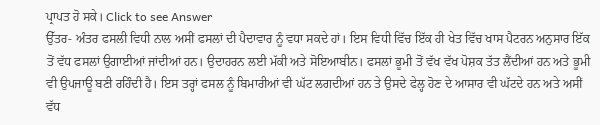ਪ੍ਰਾਪਤ ਹੋ ਸਕੇ। Click to see Answer
ਉੱਤਰ- ਅੰਤਰ ਫਸਲੀ ਵਿਧੀ ਨਾਲ ਅਸੀਂ ਫਸਲਾਂ ਦੀ ਪੈਦਾਵਾਰ ਨੂੰ ਵਧਾ ਸਕਦੇ ਹਾਂ। ਇਸ ਵਿਧੀ ਵਿੱਚ ਇੱਕ ਹੀ ਖੇਤ ਵਿੱਚ ਖਾਸ ਪੈਟਰਨ ਅਨੁਸਾਰ ਇੱਕ ਤੋਂ ਵੱਧ ਫਸਲਾਂ ਉਗਾਈਆਂ ਜਾਂਦੀਆਂ ਹਨ। ਉਦਾਹਰਨ ਲਈ ਮੱਕੀ ਅਤੇ ਸੋਇਆਬੀਨ। ਫਸਲਾਂ ਭੂਮੀ ਤੋਂ ਵੱਖ ਵੱਖ ਪੋਸ਼ਕ ਤੱਤ ਲੈਂਦੀਆਂ ਹਨ ਅਤੇ ਭੂਮੀ ਵੀ ਉਪਜਾਊ ਬਣੀ ਰਹਿੰਦੀ ਹੈ। ਇਸ ਤਰ੍ਹਾਂ ਫਸਲ ਨੂੰ ਬਿਮਾਰੀਆਂ ਵੀ ਘੱਟ ਲਗਦੀਆਂ ਹਨ ਤੇ ਉਸਦੇ ਫੇਲ੍ਹ ਹੋਣ ਦੇ ਆਸਾਰ ਵੀ ਘੱਟਦੇ ਹਨ ਅਤੇ ਅਸੀਂ ਵੱਧ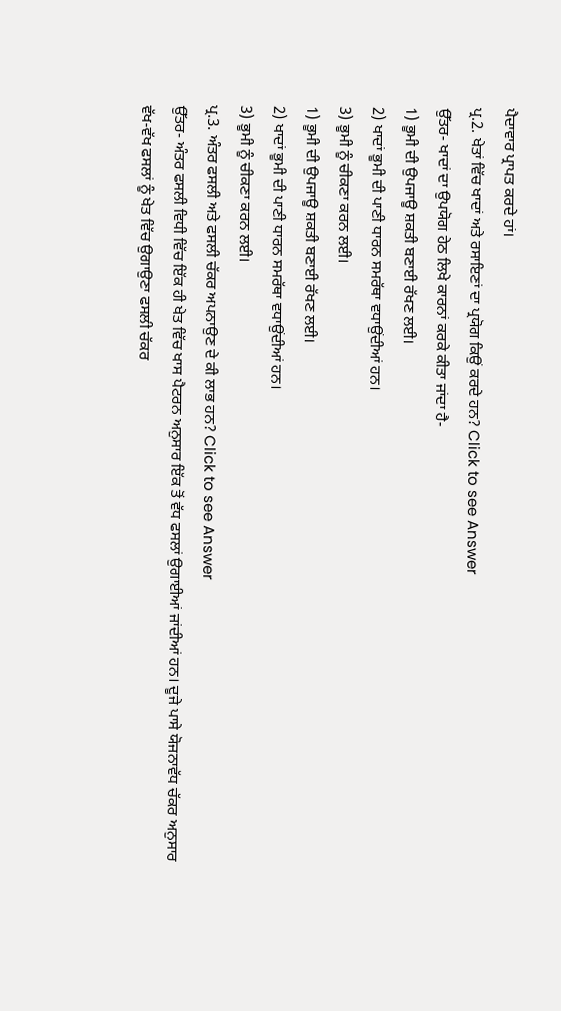ਪੈਦਾਵਾਰ ਪ੍ਰਾਪਤ ਕਰਦੇ ਹਾਂ।
ਪ੍ਰ.2. ਖੇਤਾਂ ਵਿੱਚ ਖਾਦਾਂ ਅਤੇ ਰਸਾਇਣਾਂ ਦਾ ਪ੍ਰਯੋਗ ਕਿਉਂ ਕਰਦੇ ਹਨ? Click to see Answer
ਉੱਤਰ- ਖਾਦਾਂ ਦਾ ਉਪਯੋਗ ਹੇਠ ਲਿਖੇ ਕਾਰਨਾਂ ਕਰਕੇ ਕੀਤਾ ਜਾਂਦਾ ਹੈ-
1) ਭੂਮੀ ਦੀ ਉਪਜਾਊ ਸ਼ਕਤੀ ਬਣਾਈ ਰੱਖਣ ਲਈ।
2) ਖਾਦਾਂ ਭੂਮੀ ਦੀ ਪਾਣੀ ਧਾਰਨ ਸਮਰੱਥਾ ਵਧਾਉਂਦੀਆਂ ਹਨ।
3) ਭੂਮੀ ਨੂੰ ਚੀਕਣਾ ਕਰਨ ਲਈ।
1) ਭੂਮੀ ਦੀ ਉਪਜਾਊ ਸ਼ਕਤੀ ਬਣਾਈ ਰੱਖਣ ਲਈ।
2) ਖਾਦਾਂ ਭੂਮੀ ਦੀ ਪਾਣੀ ਧਾਰਨ ਸਮਰੱਥਾ ਵਧਾਉਂਦੀਆਂ ਹਨ।
3) ਭੂਮੀ ਨੂੰ ਚੀਕਣਾ ਕਰਨ ਲਈ।
ਪ੍ਰ.3. ਅੰਤਰ ਫਸਲੀ ਅਤੇ ਫਸਲੀ ਚੱਕਰ ਅਪਨਾਉਣ ਦੇ ਕੀ ਲਾਭ ਹਨ? Click to see Answer
ਉੱਤਰ- ਅੰਤਰ ਫਸਲੀ ਵਿਧੀ ਵਿੱਚ ਇੱਕ ਹੀ ਖੇਤ ਵਿੱਚ ਖਾਸ ਪੈਟਰਨ ਅਨੁਸਾਰ ਇੱਕ ਤੋਂ ਵੱਧ ਫਸਲਾਂ ਉਗਾਈਆਂ ਜਾਂਦੀਆਂ ਹਨ। ਦੂਜੇ ਪਾਸੇ ਯੋਜਨਾਵੱਧ ਚੱਕਰ ਅਨੁਸਾਰ ਵੱਖ-ਵੱਖ ਫਸਲਾਂ ਨੂੰ ਖੇਤ ਵਿੱਚ ਉਗਾਉਣਾ ਫਸਲੀ ਚੱਕਰ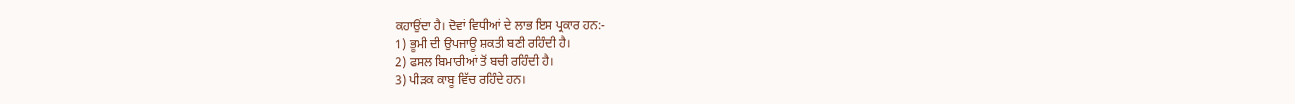ਕਹਾਉਂਦਾ ਹੈ। ਦੋਵਾਂ ਵਿਧੀਆਂ ਦੇ ਲਾਭ ਇਸ ਪ੍ਰਕਾਰ ਹਨ:-
1) ਭੂਮੀ ਦੀ ਉਪਜਾਊ ਸ਼ਕਤੀ ਬਣੀ ਰਹਿੰਦੀ ਹੈ।
2) ਫਸਲ ਬਿਮਾਰੀਆਂ ਤੋਂ ਬਚੀ ਰਹਿੰਦੀ ਹੈ।
3) ਪੀੜਕ ਕਾਬੂ ਵਿੱਚ ਰਹਿੰਦੇ ਹਨ।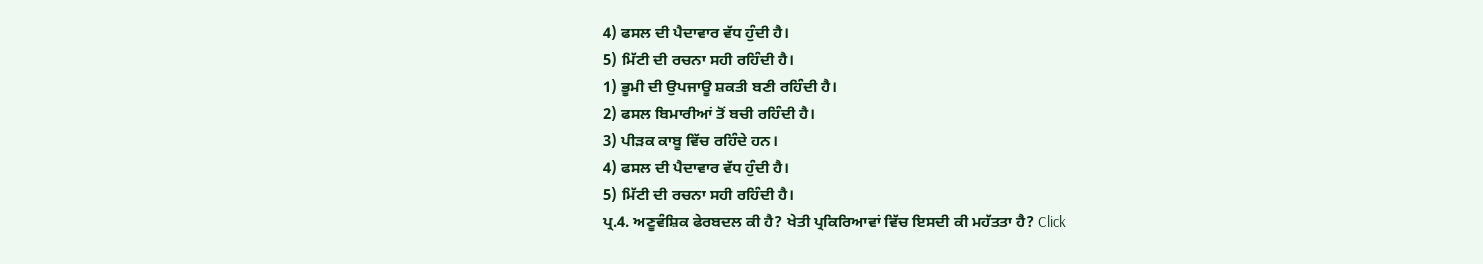4) ਫਸਲ ਦੀ ਪੈਦਾਵਾਰ ਵੱਧ ਹੁੰਦੀ ਹੈ।
5) ਮਿੱਟੀ ਦੀ ਰਚਨਾ ਸਹੀ ਰਹਿੰਦੀ ਹੈ।
1) ਭੂਮੀ ਦੀ ਉਪਜਾਊ ਸ਼ਕਤੀ ਬਣੀ ਰਹਿੰਦੀ ਹੈ।
2) ਫਸਲ ਬਿਮਾਰੀਆਂ ਤੋਂ ਬਚੀ ਰਹਿੰਦੀ ਹੈ।
3) ਪੀੜਕ ਕਾਬੂ ਵਿੱਚ ਰਹਿੰਦੇ ਹਨ।
4) ਫਸਲ ਦੀ ਪੈਦਾਵਾਰ ਵੱਧ ਹੁੰਦੀ ਹੈ।
5) ਮਿੱਟੀ ਦੀ ਰਚਨਾ ਸਹੀ ਰਹਿੰਦੀ ਹੈ।
ਪ੍ਰ.4. ਅਣੂਵੰਸ਼ਿਕ ਫੇਰਬਦਲ ਕੀ ਹੈ? ਖੇਤੀ ਪ੍ਰਕਿਰਿਆਵਾਂ ਵਿੱਚ ਇਸਦੀ ਕੀ ਮਹੱਤਤਾ ਹੈ? Click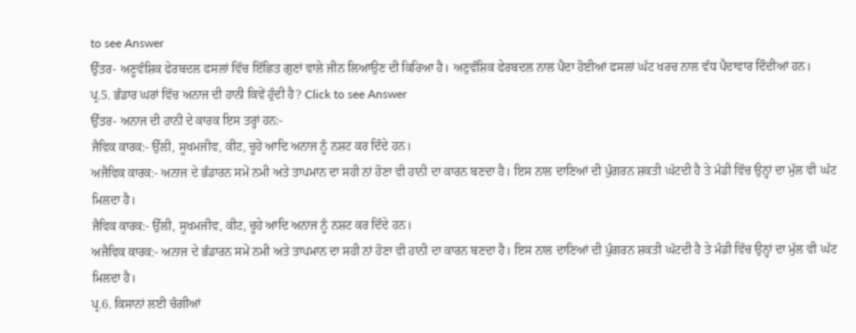to see Answer
ਉੱਤਰ- ਅਣੂਵੰਸ਼ਿਕ ਫੇਰਬਦਲ ਫਸਲਾਂ ਵਿੱਚ ਇੱਛਿਤ ਗੁਣਾਂ ਵਾਲੇ ਜੀਨ ਲਿਆਉਣ ਦੀ ਕਿਰਿਆ ਹੈ। ਅਣੁਵੰਸ਼ਿਕ ਫੇਰਬਦਲ ਨਾਲ ਪੈਦਾ ਹੋਈਆਂ ਫਸਲਾਂ ਘੱਟ ਖਰਚ ਨਾਲ ਵੱਧ ਪੈਦਾਵਾਰ ਦਿੰਦੀਆਂ ਹਨ।
ਪ੍ਰ.5. ਭੰਡਾਰ ਘਰਾਂ ਵਿੱਚ ਅਨਾਜ ਦੀ ਹਾਨੀ ਕਿਵੇਂ ਹੁੰਦੀ ਹੈ? Click to see Answer
ਉੱਤਰ- ਅਨਾਜ ਦੀ ਹਾਨੀ ਦੇ ਕਾਰਕ ਇਸ ਤਰ੍ਹਾਂ ਹਨ:-
ਜੈਵਿਕ ਕਾਰਕ:- ਉੱਲੀ, ਸੂਖਮਜੀਵ, ਕੀਟ, ਚੂਹੇ ਆਦਿ ਅਨਾਜ ਨੂੰ ਨਸ਼ਟ ਕਰ ਦਿੰਦੇ ਹਨ।
ਅਜੈਵਿਕ ਕਾਰਕ:- ਅਨਾਜ ਦੇ ਭੰਡਾਰਨ ਸਮੇਂ ਨਮੀ ਅਤੇ ਤਾਪਮਾਨ ਦਾ ਸਹੀ ਨਾਂ ਹੋਣਾ ਵੀ ਹਾਨੀ ਦਾ ਕਾਰਨ ਬਣਦਾ ਹੈ। ਇਸ ਨਾਲ ਦਾਣਿਆਂ ਦੀ ਪੁੰਗਰਨ ਸ਼ਕਤੀ ਘੱਟਦੀ ਹੈ ਤੇ ਮੰਡੀ ਵਿੱਚ ਉਨ੍ਹਾਂ ਦਾ ਮੁੱਲ ਵੀ ਘੱਟ ਮਿਲਦਾ ਹੈ।
ਜੈਵਿਕ ਕਾਰਕ:- ਉੱਲੀ, ਸੂਖਮਜੀਵ, ਕੀਟ, ਚੂਹੇ ਆਦਿ ਅਨਾਜ ਨੂੰ ਨਸ਼ਟ ਕਰ ਦਿੰਦੇ ਹਨ।
ਅਜੈਵਿਕ ਕਾਰਕ:- ਅਨਾਜ ਦੇ ਭੰਡਾਰਨ ਸਮੇਂ ਨਮੀ ਅਤੇ ਤਾਪਮਾਨ ਦਾ ਸਹੀ ਨਾਂ ਹੋਣਾ ਵੀ ਹਾਨੀ ਦਾ ਕਾਰਨ ਬਣਦਾ ਹੈ। ਇਸ ਨਾਲ ਦਾਣਿਆਂ ਦੀ ਪੁੰਗਰਨ ਸ਼ਕਤੀ ਘੱਟਦੀ ਹੈ ਤੇ ਮੰਡੀ ਵਿੱਚ ਉਨ੍ਹਾਂ ਦਾ ਮੁੱਲ ਵੀ ਘੱਟ ਮਿਲਦਾ ਹੈ।
ਪ੍ਰ.6. ਕਿਸਾਨਾਂ ਲਈ ਚੰਗੀਆਂ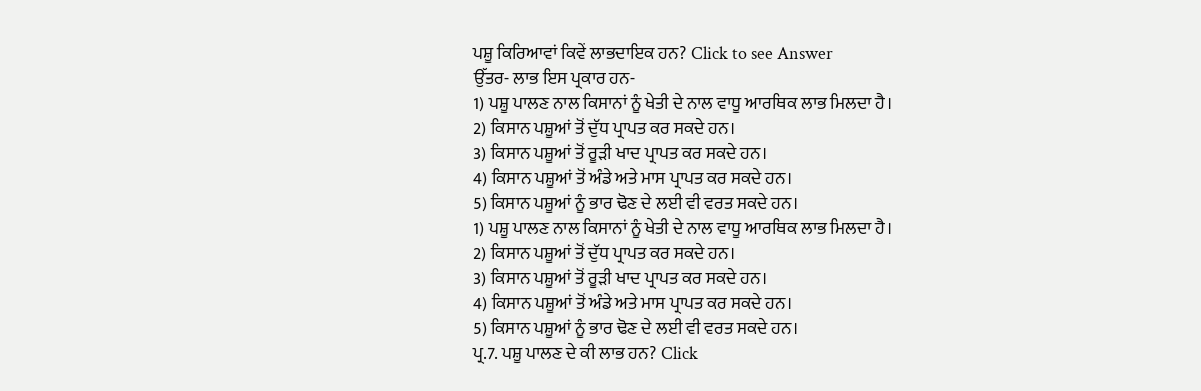ਪਸ਼ੂ ਕਿਰਿਆਵਾਂ ਕਿਵੇਂ ਲਾਭਦਾਇਕ ਹਨ? Click to see Answer
ਉੱਤਰ- ਲਾਭ ਇਸ ਪ੍ਰਕਾਰ ਹਨ-
1) ਪਸ਼ੂ ਪਾਲਣ ਨਾਲ ਕਿਸਾਨਾਂ ਨੂੰ ਖੇਤੀ ਦੇ ਨਾਲ ਵਾਧੂ ਆਰਥਿਕ ਲਾਭ ਮਿਲਦਾ ਹੈ।
2) ਕਿਸਾਨ ਪਸ਼ੂਆਂ ਤੋਂ ਦੁੱਧ ਪ੍ਰਾਪਤ ਕਰ ਸਕਦੇ ਹਨ।
3) ਕਿਸਾਨ ਪਸ਼ੂਆਂ ਤੋਂ ਰੂੜੀ ਖਾਦ ਪ੍ਰਾਪਤ ਕਰ ਸਕਦੇ ਹਨ।
4) ਕਿਸਾਨ ਪਸ਼ੂਆਂ ਤੋਂ ਅੰਡੇ ਅਤੇ ਮਾਸ ਪ੍ਰਾਪਤ ਕਰ ਸਕਦੇ ਹਨ।
5) ਕਿਸਾਨ ਪਸ਼ੂਆਂ ਨੂੰ ਭਾਰ ਢੋਣ ਦੇ ਲਈ ਵੀ ਵਰਤ ਸਕਦੇ ਹਨ।
1) ਪਸ਼ੂ ਪਾਲਣ ਨਾਲ ਕਿਸਾਨਾਂ ਨੂੰ ਖੇਤੀ ਦੇ ਨਾਲ ਵਾਧੂ ਆਰਥਿਕ ਲਾਭ ਮਿਲਦਾ ਹੈ।
2) ਕਿਸਾਨ ਪਸ਼ੂਆਂ ਤੋਂ ਦੁੱਧ ਪ੍ਰਾਪਤ ਕਰ ਸਕਦੇ ਹਨ।
3) ਕਿਸਾਨ ਪਸ਼ੂਆਂ ਤੋਂ ਰੂੜੀ ਖਾਦ ਪ੍ਰਾਪਤ ਕਰ ਸਕਦੇ ਹਨ।
4) ਕਿਸਾਨ ਪਸ਼ੂਆਂ ਤੋਂ ਅੰਡੇ ਅਤੇ ਮਾਸ ਪ੍ਰਾਪਤ ਕਰ ਸਕਦੇ ਹਨ।
5) ਕਿਸਾਨ ਪਸ਼ੂਆਂ ਨੂੰ ਭਾਰ ਢੋਣ ਦੇ ਲਈ ਵੀ ਵਰਤ ਸਕਦੇ ਹਨ।
ਪ੍ਰ.7. ਪਸ਼ੂ ਪਾਲਣ ਦੇ ਕੀ ਲਾਭ ਹਨ? Click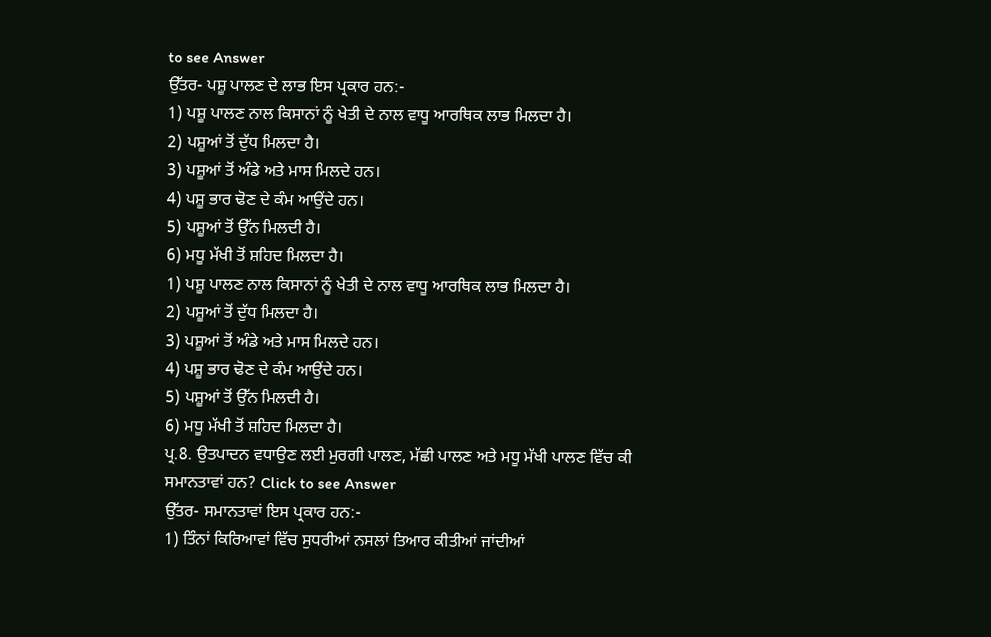to see Answer
ਉੱਤਰ- ਪਸ਼ੂ ਪਾਲਣ ਦੇ ਲਾਭ ਇਸ ਪ੍ਰਕਾਰ ਹਨ:-
1) ਪਸ਼ੂ ਪਾਲਣ ਨਾਲ ਕਿਸਾਨਾਂ ਨੂੰ ਖੇਤੀ ਦੇ ਨਾਲ ਵਾਧੂ ਆਰਥਿਕ ਲਾਭ ਮਿਲਦਾ ਹੈ।
2) ਪਸ਼ੂਆਂ ਤੋਂ ਦੁੱਧ ਮਿਲਦਾ ਹੈ।
3) ਪਸ਼ੂਆਂ ਤੋਂ ਅੰਡੇ ਅਤੇ ਮਾਸ ਮਿਲਦੇ ਹਨ।
4) ਪਸ਼ੂ ਭਾਰ ਢੋਣ ਦੇ ਕੰਮ ਆਉਂਦੇ ਹਨ।
5) ਪਸ਼ੂਆਂ ਤੋਂ ਉੱਨ ਮਿਲਦੀ ਹੈ।
6) ਮਧੂ ਮੱਖੀ ਤੋਂ ਸ਼ਹਿਦ ਮਿਲਦਾ ਹੈ।
1) ਪਸ਼ੂ ਪਾਲਣ ਨਾਲ ਕਿਸਾਨਾਂ ਨੂੰ ਖੇਤੀ ਦੇ ਨਾਲ ਵਾਧੂ ਆਰਥਿਕ ਲਾਭ ਮਿਲਦਾ ਹੈ।
2) ਪਸ਼ੂਆਂ ਤੋਂ ਦੁੱਧ ਮਿਲਦਾ ਹੈ।
3) ਪਸ਼ੂਆਂ ਤੋਂ ਅੰਡੇ ਅਤੇ ਮਾਸ ਮਿਲਦੇ ਹਨ।
4) ਪਸ਼ੂ ਭਾਰ ਢੋਣ ਦੇ ਕੰਮ ਆਉਂਦੇ ਹਨ।
5) ਪਸ਼ੂਆਂ ਤੋਂ ਉੱਨ ਮਿਲਦੀ ਹੈ।
6) ਮਧੂ ਮੱਖੀ ਤੋਂ ਸ਼ਹਿਦ ਮਿਲਦਾ ਹੈ।
ਪ੍ਰ.8. ਉਤਪਾਦਨ ਵਧਾਉਣ ਲਈ ਮੁਰਗੀ ਪਾਲਣ, ਮੱਛੀ ਪਾਲਣ ਅਤੇ ਮਧੂ ਮੱਖੀ ਪਾਲਣ ਵਿੱਚ ਕੀ ਸਮਾਨਤਾਵਾਂ ਹਨ? Click to see Answer
ਉੱਤਰ- ਸਮਾਨਤਾਵਾਂ ਇਸ ਪ੍ਰਕਾਰ ਹਨ:-
1) ਤਿੰਨਾਂ ਕਿਰਿਆਵਾਂ ਵਿੱਚ ਸੁਧਰੀਆਂ ਨਸਲਾਂ ਤਿਆਰ ਕੀਤੀਆਂ ਜਾਂਦੀਆਂ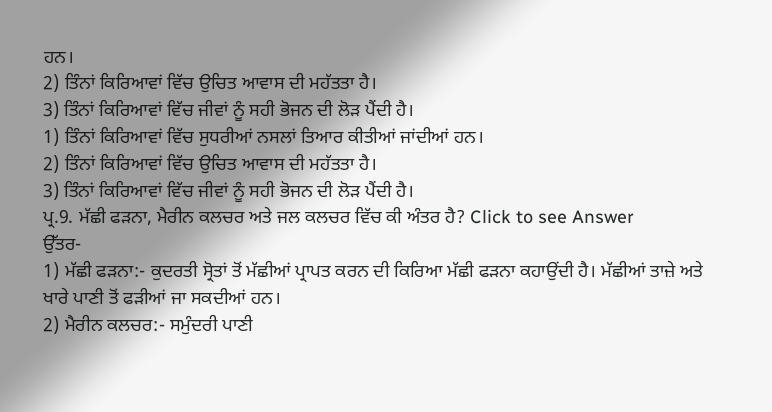ਹਨ।
2) ਤਿੰਨਾਂ ਕਿਰਿਆਵਾਂ ਵਿੱਚ ਉਚਿਤ ਆਵਾਸ ਦੀ ਮਹੱਤਤਾ ਹੈ।
3) ਤਿੰਨਾਂ ਕਿਰਿਆਵਾਂ ਵਿੱਚ ਜੀਵਾਂ ਨੂੰ ਸਹੀ ਭੋਜਨ ਦੀ ਲੋੜ ਪੈਂਦੀ ਹੈ।
1) ਤਿੰਨਾਂ ਕਿਰਿਆਵਾਂ ਵਿੱਚ ਸੁਧਰੀਆਂ ਨਸਲਾਂ ਤਿਆਰ ਕੀਤੀਆਂ ਜਾਂਦੀਆਂ ਹਨ।
2) ਤਿੰਨਾਂ ਕਿਰਿਆਵਾਂ ਵਿੱਚ ਉਚਿਤ ਆਵਾਸ ਦੀ ਮਹੱਤਤਾ ਹੈ।
3) ਤਿੰਨਾਂ ਕਿਰਿਆਵਾਂ ਵਿੱਚ ਜੀਵਾਂ ਨੂੰ ਸਹੀ ਭੋਜਨ ਦੀ ਲੋੜ ਪੈਂਦੀ ਹੈ।
ਪ੍ਰ.9. ਮੱਛੀ ਫੜਨਾ, ਮੈਰੀਨ ਕਲਚਰ ਅਤੇ ਜਲ ਕਲਚਰ ਵਿੱਚ ਕੀ ਅੰਤਰ ਹੈ? Click to see Answer
ਉੱਤਰ-
1) ਮੱਛੀ ਫੜਨਾ:- ਕੁਦਰਤੀ ਸ੍ਰੋਤਾਂ ਤੋਂ ਮੱਛੀਆਂ ਪ੍ਰਾਪਤ ਕਰਨ ਦੀ ਕਿਰਿਆ ਮੱਛੀ ਫੜਨਾ ਕਹਾਉਂਦੀ ਹੈ। ਮੱਛੀਆਂ ਤਾਜ਼ੇ ਅਤੇ ਖਾਰੇ ਪਾਣੀ ਤੋਂ ਫੜੀਆਂ ਜਾ ਸਕਦੀਆਂ ਹਨ।
2) ਮੈਰੀਨ ਕਲਚਰ:- ਸਮੁੰਦਰੀ ਪਾਣੀ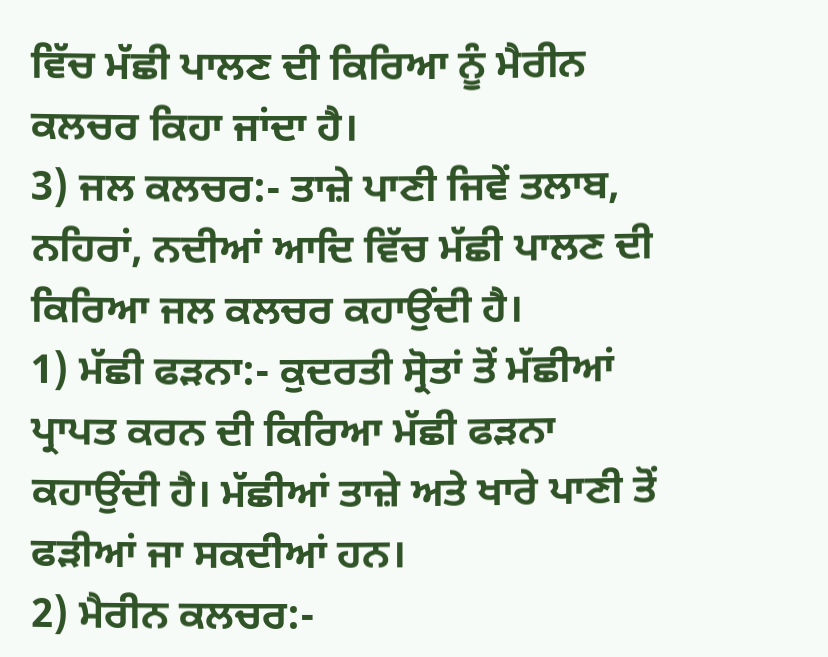ਵਿੱਚ ਮੱਛੀ ਪਾਲਣ ਦੀ ਕਿਰਿਆ ਨੂੰ ਮੈਰੀਨ ਕਲਚਰ ਕਿਹਾ ਜਾਂਦਾ ਹੈ।
3) ਜਲ ਕਲਚਰ:- ਤਾਜ਼ੇ ਪਾਣੀ ਜਿਵੇਂ ਤਲਾਬ, ਨਹਿਰਾਂ, ਨਦੀਆਂ ਆਦਿ ਵਿੱਚ ਮੱਛੀ ਪਾਲਣ ਦੀ ਕਿਰਿਆ ਜਲ ਕਲਚਰ ਕਹਾਉਂਦੀ ਹੈ।
1) ਮੱਛੀ ਫੜਨਾ:- ਕੁਦਰਤੀ ਸ੍ਰੋਤਾਂ ਤੋਂ ਮੱਛੀਆਂ ਪ੍ਰਾਪਤ ਕਰਨ ਦੀ ਕਿਰਿਆ ਮੱਛੀ ਫੜਨਾ ਕਹਾਉਂਦੀ ਹੈ। ਮੱਛੀਆਂ ਤਾਜ਼ੇ ਅਤੇ ਖਾਰੇ ਪਾਣੀ ਤੋਂ ਫੜੀਆਂ ਜਾ ਸਕਦੀਆਂ ਹਨ।
2) ਮੈਰੀਨ ਕਲਚਰ:-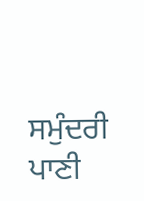ਸਮੁੰਦਰੀ ਪਾਣੀ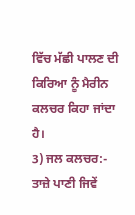ਵਿੱਚ ਮੱਛੀ ਪਾਲਣ ਦੀ ਕਿਰਿਆ ਨੂੰ ਮੈਰੀਨ ਕਲਚਰ ਕਿਹਾ ਜਾਂਦਾ ਹੈ।
3) ਜਲ ਕਲਚਰ:- ਤਾਜ਼ੇ ਪਾਣੀ ਜਿਵੇਂ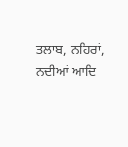ਤਲਾਬ, ਨਹਿਰਾਂ, ਨਦੀਆਂ ਆਦਿ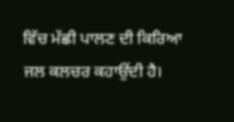ਵਿੱਚ ਮੱਛੀ ਪਾਲਣ ਦੀ ਕਿਰਿਆ ਜਲ ਕਲਚਰ ਕਹਾਉਂਦੀ ਹੈ।